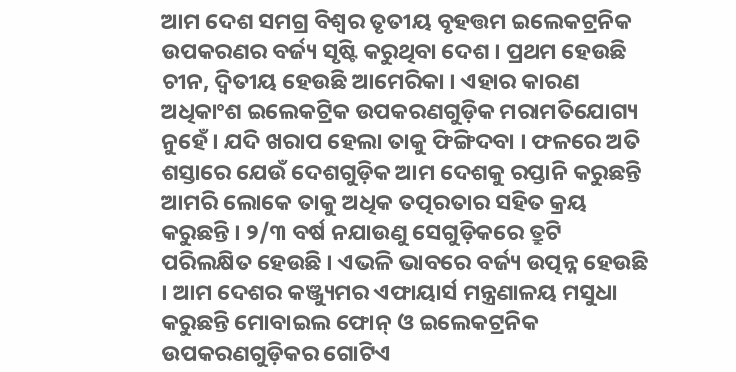ଆମ ଦେଶ ସମଗ୍ର ବିଶ୍ୱର ତୃତୀୟ ବୃହତ୍ତମ ଇଲେକଟ୍ରନିକ ଉପକରଣର ବର୍ଜ୍ୟ ସୃଷ୍ଟି କରୁଥିବା ଦେଶ । ପ୍ରଥମ ହେଉଛି ଚୀନ, ଦ୍ୱିତୀୟ ହେଉଛି ଆମେରିକା । ଏହାର କାରଣ ଅଧିକାଂଶ ଇଲେକଟ୍ରିକ ଉପକରଣଗୁଡ଼ିକ ମରାମତିଯୋଗ୍ୟ ନୁହେଁ । ଯଦି ଖରାପ ହେଲା ତାକୁ ଫିଙ୍ଗିଦବା । ଫଳରେ ଅତି ଶସ୍ତାରେ ଯେଉଁ ଦେଶଗୁଡ଼ିକ ଆମ ଦେଶକୁ ରପ୍ତାନି କରୁଛନ୍ତି ଆମରି ଲୋକେ ତାକୁ ଅଧିକ ତତ୍ପରତାର ସହିତ କ୍ରୟ କରୁଛନ୍ତି । ୨/୩ ବର୍ଷ ନଯାଉଣୁ ସେଗୁଡ଼ିକରେ ତ୍ରୁଟି ପରିଲକ୍ଷିତ ହେଉଛି । ଏଭଳି ଭାବରେ ବର୍ଜ୍ୟ ଉତ୍ପନ୍ନ ହେଉଛି । ଆମ ଦେଶର କଞ୍ଜ୍ୟୁମର ଏଫାୟାର୍ସ ମନ୍ତ୍ରଣାଳୟ ମସୁଧା କରୁଛନ୍ତି ମୋବାଇଲ ଫୋନ୍ ଓ ଇଲେକଟ୍ରନିକ ଉପକରଣଗୁଡ଼ିକର ଗୋଟିଏ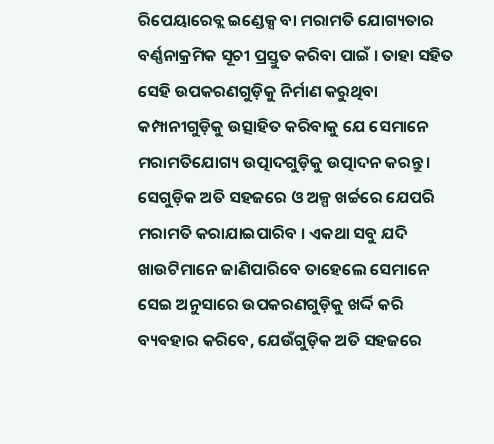ରିପେୟାରେବ୍ଲ ଇଣ୍ଡେକ୍ସ ବା ମରାମତି ଯୋଗ୍ୟତାର ବର୍ଣ୍ଣନାକ୍ରମିକ ସୂଚୀ ପ୍ରସ୍ତୁତ କରିବା ପାଇଁ । ତାହା ସହିତ ସେହି ଉପକରଣଗୁଡ଼ିକୁ ନିର୍ମାଣ କରୁଥିବା କମ୍ପାନୀଗୁଡ଼ିକୁ ଉତ୍ସାହିତ କରିବାକୁ ଯେ ସେମାନେ ମରାମତିଯୋଗ୍ୟ ଉତ୍ପାଦଗୁଡ଼ିକୁ ଉତ୍ପାଦନ କରନ୍ତୁ । ସେଗୁଡ଼ିକ ଅତି ସହଜରେ ଓ ଅଳ୍ପ ଖର୍ଚ୍ଚରେ ଯେପରି ମରାମତି କରାଯାଇପାରିବ । ଏକଥା ସବୁ ଯଦି ଖାଉଟିମାନେ ଜାଣିପାରିବେ ତାହେଲେ ସେମାନେ ସେଇ ଅନୁସାରେ ଉପକରଣଗୁଡ଼ିକୁ ଖର୍ଦ୍ଦି କରି ବ୍ୟବହାର କରିବେ, ଯେଉଁଗୁଡ଼ିକ ଅତି ସହଜରେ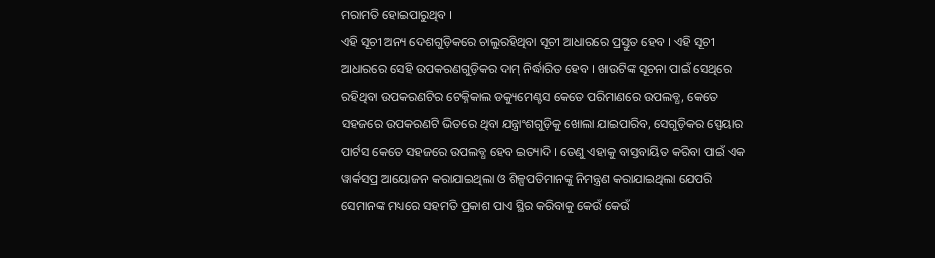ମରାମତି ହୋଇପାରୁଥିବ ।
ଏହି ସୂଚୀ ଅନ୍ୟ ଦେଶଗୁଡ଼ିକରେ ଚାଲୁରହିଥିବା ସୂଚୀ ଆଧାରରେ ପ୍ରସ୍ତୁତ ହେବ । ଏହି ସୂଚୀ ଆଧାରରେ ସେହି ଉପକରଣଗୁଡ଼ିକର ଦାମ୍ ନିର୍ଦ୍ଧାରିତ ହେବ । ଖାଉଟିଙ୍କ ସୂଚନା ପାଇଁ ସେଥିରେ ରହିଥିବା ଉପକରଣଟିର ଟେକ୍ନିକାଲ ଡକ୍ୟୁମେଣ୍ଟସ କେତେ ପରିମାଣରେ ଉପଲବ୍ଧ, କେତେ ସହଜରେ ଉପକରଣଟି ଭିତରେ ଥିବା ଯନ୍ତ୍ରାଂଶଗୁଡ଼ିକୁ ଖୋଲା ଯାଇପାରିବ, ସେଗୁଡ଼ିକର ସ୍ପେୟାର ପାର୍ଟସ କେତେ ସହଜରେ ଉପଲବ୍ଧ ହେବ ଇତ୍ୟାଦି । ତେଣୁ ଏହାକୁ ବାସ୍ତବାୟିତ କରିବା ପାଇଁ ଏକ ୱାର୍କସପ୍ର ଆୟୋଜନ କରାଯାଇଥିଲା ଓ ଶିଳ୍ପପତିମାନଙ୍କୁ ନିମନ୍ତ୍ରଣ କରାଯାଇଥିଲା ଯେପରି ସେମାନଙ୍କ ମଧ୍ୟରେ ସହମତି ପ୍ରକାଶ ପାଏ ସ୍ଥିର କରିବାକୁ କେଉଁ କେଉଁ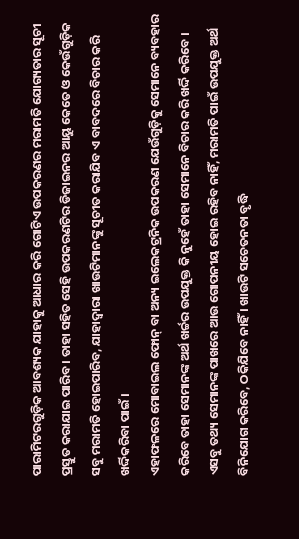ପାରାମିଟରଗୁଡ଼ିକ ଆବଶ୍ୟକ ଯାହାକୁ ଆଧାର କରି ଗୋଟିଏ ଉପକରଣର ମରାମତି ଯୋଗ୍ୟତାର ସୂଚୀ ପ୍ରସ୍ତୁତ କରାଯାଇ ପାରିବ । ତାହା ସହିତ ସେହି ଉପକରଣଟିର ଡିଜାଇନର ଆୟୁ କେତେ ଓ କେଉଁଗୁଡ଼ିକ ସବୁ ମରାମତି ହୋଇପାରିବ, ଯାହାଦ୍ୱାରା ଖାଉଟିମାନଙ୍କୁ ସୂଚୀତ କରାଯିବ ଏ ବାବଦରେ ବିଚାର କରି ଖର୍ଦ୍ଦିକରିବା ପାଇଁ ।
ଏହାଫଳରେ ମୋବାଇଲ ଫୋନ୍ ବା ଅନ୍ୟ ଇଲେକଟ୍ରନିକ ଉପକରଣ ଯେଉଁଗୁଡ଼ିକୁ ସେମାନେ ବ୍ୟବହାର କରିବେ ତାହା ସେମାନଙ୍କ ଅର୍ଥ ଖର୍ଚ୍ଚର ଉପଯୁକ୍ତ କି ନୁହେଁ ତାହା ସେମାନେ ବିଚାର କରି ଖର୍ଦ୍ଦି କରିବେ । ଏସବୁ ତଥ୍ୟ ସେମାନଙ୍କ ପାଖରେ ଆଉ ଗୋପନୀୟ ହୋଇ ରହିବ ନାହିଁ, ମରାମତି ପାଇଁ ଉପଯୁକ୍ତ ଅର୍ଥ ବିନିଯୋଗ କରିବେ, ଠକିଯିବେ ନାହିଁ । ଖାଉଟି ସଚେତନତା ବୃଦ୍ଧି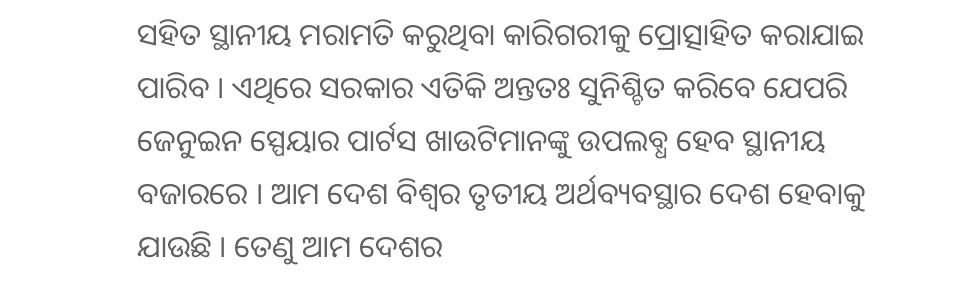ସହିତ ସ୍ଥାନୀୟ ମରାମତି କରୁଥିବା କାରିଗରୀକୁ ପ୍ରୋତ୍ସାହିତ କରାଯାଇ ପାରିବ । ଏଥିରେ ସରକାର ଏତିକି ଅନ୍ତତଃ ସୁନିଶ୍ଚିତ କରିବେ ଯେପରି ଜେନୁଇନ ସ୍ପେୟାର ପାର୍ଟସ ଖାଉଟିମାନଙ୍କୁ ଉପଲବ୍ଧ ହେବ ସ୍ଥାନୀୟ ବଜାରରେ । ଆମ ଦେଶ ବିଶ୍ୱର ତୃତୀୟ ଅର୍ଥବ୍ୟବସ୍ଥାର ଦେଶ ହେବାକୁ ଯାଉଛି । ତେଣୁ ଆମ ଦେଶର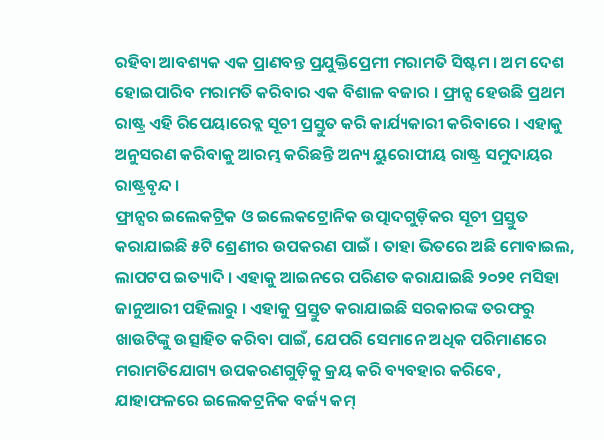ରହିବା ଆବଶ୍ୟକ ଏକ ପ୍ରାଣବନ୍ତ ପ୍ରଯୁକ୍ତିପ୍ରେମୀ ମରାମତି ସିଷ୍ଟମ । ଅମ ଦେଶ ହୋଇପାରିବ ମରାମତି କରିବାର ଏକ ବିଶାଳ ବଜାର । ଫ୍ରାନ୍ସ ହେଉଛି ପ୍ରଥମ ରାଷ୍ଟ୍ର ଏହି ରିପେୟାରେବ୍ଲ ସୂଚୀ ପ୍ରସ୍ତୁତ କରି କାର୍ଯ୍ୟକାରୀ କରିବାରେ । ଏହାକୁ ଅନୁସରଣ କରିବାକୁ ଆରମ୍ଭ କରିଛନ୍ତି ଅନ୍ୟ ୟୁରୋପୀୟ ରାଷ୍ଟ୍ର ସମୁଦାୟର ରାଷ୍ଟ୍ରବୃନ୍ଦ ।
ଫ୍ରାନ୍ସର ଇଲେକଟ୍ରିକ ଓ ଇଲେକଟ୍ରୋନିକ ଉତ୍ପାଦଗୁଡ଼ିକର ସୂଚୀ ପ୍ରସ୍ତୁତ କରାଯାଇଛି ୫ଟି ଶ୍ରେଣୀର ଉପକରଣ ପାଇଁ । ତାହା ଭିତରେ ଅଛି ମୋବାଇଲ, ଲାପଟପ ଇତ୍ୟାଦି । ଏହାକୁ ଆଇନରେ ପରିଣତ କରାଯାଇଛି ୨୦୨୧ ମସିହା ଜାନୁଆରୀ ପହିଲାରୁ । ଏହାକୁ ପ୍ରସ୍ତୁତ କରାଯାଇଛି ସରକାରଙ୍କ ତରଫରୁ ଖାଉଟିଙ୍କୁ ଉତ୍ସାହିତ କରିବା ପାଇଁ, ଯେପରି ସେମାନେ ଅଧିକ ପରିମାଣରେ ମରାମତିଯୋଗ୍ୟ ଉପକରଣଗୁଡ଼ିକୁ କ୍ରୟ କରି ବ୍ୟବହାର କରିବେ, ଯାହାଫଳରେ ଇଲେକଟ୍ରନିକ ବର୍ଜ୍ୟ କମ୍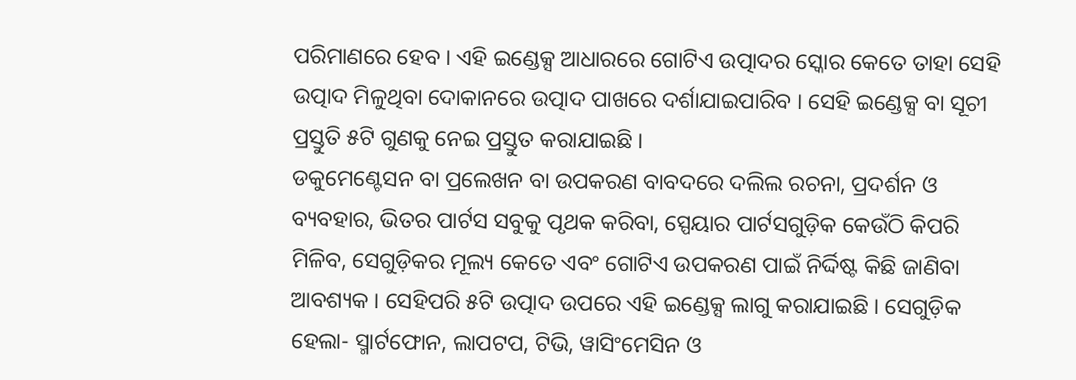ପରିମାଣରେ ହେବ । ଏହି ଇଣ୍ଡେକ୍ସ ଆଧାରରେ ଗୋଟିଏ ଉତ୍ପାଦର ସ୍କୋର କେତେ ତାହା ସେହି ଉତ୍ପାଦ ମିଳୁଥିବା ଦୋକାନରେ ଉତ୍ପାଦ ପାଖରେ ଦର୍ଶାଯାଇପାରିବ । ସେହି ଇଣ୍ଡେକ୍ସ ବା ସୂଚୀ ପ୍ରସ୍ତୁତି ୫ଟି ଗୁଣକୁ ନେଇ ପ୍ରସ୍ତୁତ କରାଯାଇଛି ।
ଡକୁମେଣ୍ଟେସନ ବା ପ୍ରଲେଖନ ବା ଉପକରଣ ବାବଦରେ ଦଲିଲ ରଚନା, ପ୍ରଦର୍ଶନ ଓ ବ୍ୟବହାର, ଭିତର ପାର୍ଟସ ସବୁକୁ ପୃଥକ କରିବା, ସ୍ପେୟାର ପାର୍ଟସଗୁଡ଼ିକ କେଉଁଠି କିପରି ମିଳିବ, ସେଗୁଡ଼ିକର ମୂଲ୍ୟ କେତେ ଏବଂ ଗୋଟିଏ ଉପକରଣ ପାଇଁ ନିର୍ଦ୍ଦିଷ୍ଟ କିଛି ଜାଣିବା ଆବଶ୍ୟକ । ସେହିପରି ୫ଟି ଉତ୍ପାଦ ଉପରେ ଏହି ଇଣ୍ଡେକ୍ସ ଲାଗୁ କରାଯାଇଛି । ସେଗୁଡ଼ିକ ହେଲା- ସ୍ମାର୍ଟଫୋନ, ଲାପଟପ, ଟିଭି, ୱାସିଂମେସିନ ଓ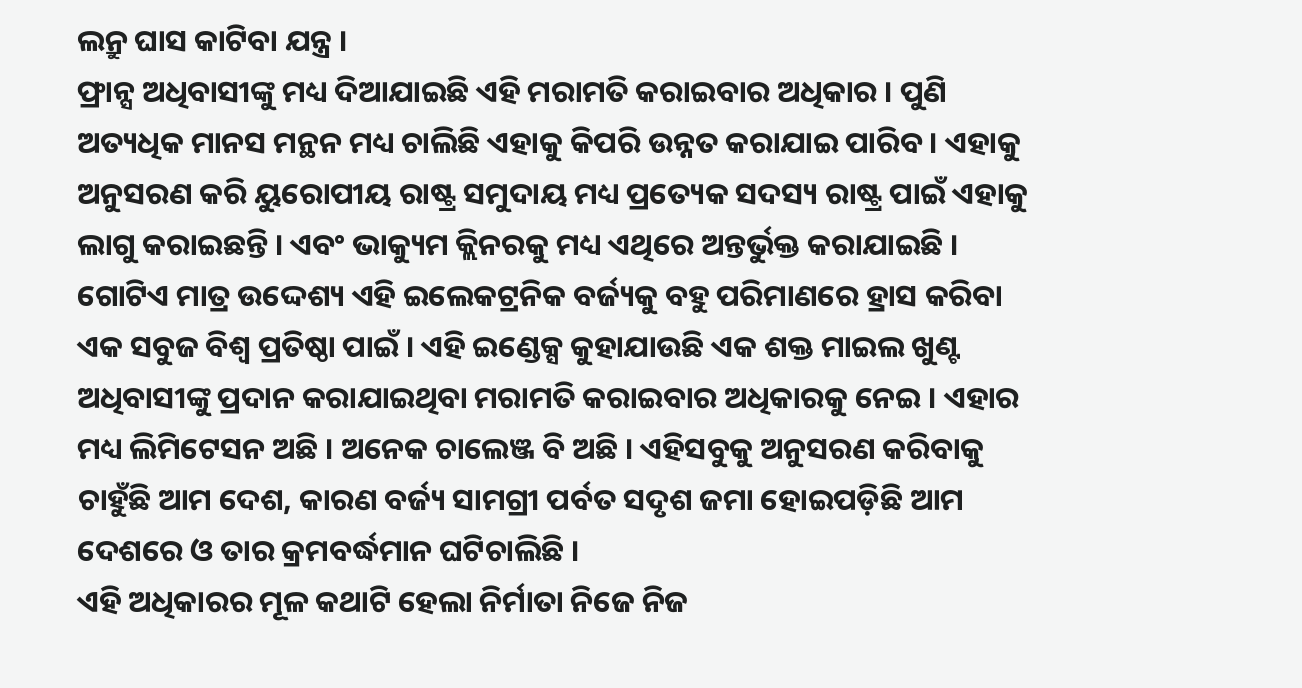ଲନ୍ରୁ ଘାସ କାଟିବା ଯନ୍ତ୍ର ।
ଫ୍ରାନ୍ସ ଅଧିବାସୀଙ୍କୁ ମଧ୍ୟ ଦିଆଯାଇଛି ଏହି ମରାମତି କରାଇବାର ଅଧିକାର । ପୁଣି ଅତ୍ୟଧିକ ମାନସ ମନ୍ଥନ ମଧ୍ୟ ଚାଲିଛି ଏହାକୁ କିପରି ଉନ୍ନତ କରାଯାଇ ପାରିବ । ଏହାକୁ ଅନୁସରଣ କରି ୟୁରୋପୀୟ ରାଷ୍ଟ୍ର ସମୁଦାୟ ମଧ୍ୟ ପ୍ରତ୍ୟେକ ସଦସ୍ୟ ରାଷ୍ଟ୍ର ପାଇଁ ଏହାକୁ ଲାଗୁ କରାଇଛନ୍ତି । ଏବଂ ଭାକ୍ୟୁମ କ୍ଲିନରକୁ ମଧ୍ୟ ଏଥିରେ ଅନ୍ତର୍ଭୁକ୍ତ କରାଯାଇଛି । ଗୋଟିଏ ମାତ୍ର ଉଦ୍ଦେଶ୍ୟ ଏହି ଇଲେକଟ୍ରନିକ ବର୍ଜ୍ୟକୁ ବହୁ ପରିମାଣରେ ହ୍ରାସ କରିବା ଏକ ସବୁଜ ବିଶ୍ୱ ପ୍ରତିଷ୍ଠା ପାଇଁ । ଏହି ଇଣ୍ଡେକ୍ସ କୁହାଯାଉଛି ଏକ ଶକ୍ତ ମାଇଲ ଖୁଣ୍ଟ ଅଧିବାସୀଙ୍କୁ ପ୍ରଦାନ କରାଯାଇଥିବା ମରାମତି କରାଇବାର ଅଧିକାରକୁ ନେଇ । ଏହାର ମଧ୍ୟ ଲିମିଟେସନ ଅଛି । ଅନେକ ଚାଲେଞ୍ଜ ବି ଅଛି । ଏହିସବୁକୁ ଅନୁସରଣ କରିବାକୁ ଚାହୁଁଛି ଆମ ଦେଶ, କାରଣ ବର୍ଜ୍ୟ ସାମଗ୍ରୀ ପର୍ବତ ସଦୃଶ ଜମା ହୋଇପଡ଼ିଛି ଆମ ଦେଶରେ ଓ ତାର କ୍ରମବର୍ଦ୍ଧମାନ ଘଟିଚାଲିଛି ।
ଏହି ଅଧିକାରର ମୂଳ କଥାଟି ହେଲା ନିର୍ମାତା ନିଜେ ନିଜ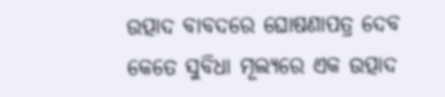ଉତ୍ପାଦ ବାବଦରେ ଘୋଷଣାପତ୍ର ଦେବ କେତେ ସୁବିଧା ମୂଲ୍ୟରେ ଏକ ଉତ୍ପାଦ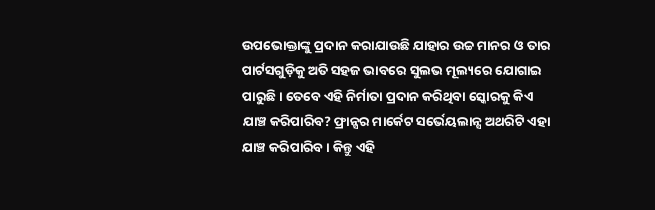ଉପଭୋକ୍ତାଙ୍କୁ ପ୍ରଦାନ କରାଯାଉଛି ଯାହାର ଉଚ୍ଚ ମାନର ଓ ତାର ପାର୍ଟସଗୁଡ଼ିକୁ ଅତି ସହଜ ଭାବରେ ସୁଲଭ ମୂଲ୍ୟରେ ଯୋଗାଇ ପାରୁଛି। ତେବେ ଏହି ନିର୍ମାତା ପ୍ରଦାନ କରିଥିବା ସ୍କୋରକୁ କିଏ ଯାଞ୍ଚ କରିପାରିବ? ଫ୍ରାନ୍ସର ମାର୍କେଟ ସର୍ଭେୟଲାନ୍ସ ଅଥରିଟି ଏହା ଯାଞ୍ଚ କରିପାରିବ । କିନ୍ତୁ ଏହି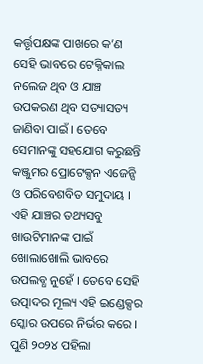କର୍ତ୍ତୃପକ୍ଷଙ୍କ ପାଖରେ କ’ଣ ସେହି ଭାବରେ ଟେକ୍ନିକାଲ ନଲେଜ ଥିବ ଓ ଯାଞ୍ଚ ଉପକରଣ ଥିବ ସତ୍ୟାସତ୍ୟ ଜାଣିବା ପାଇଁ । ତେବେ ସେମାନଙ୍କୁ ସହଯୋଗ କରୁଛନ୍ତି କଞ୍ଜୁମର ପ୍ରୋଟେକ୍ସନ ଏଜେନ୍ସି ଓ ପରିବେଶବିତ ସମୁଦାୟ ।
ଏହି ଯାଞ୍ଚର ତଥ୍ୟସବୁ ଖାଉଟିମାନଙ୍କ ପାଇଁ ଖୋଲାଖୋଲି ଭାବରେ ଉପଲବ୍ଧ ନୁହେଁ । ତେବେ ସେହି ଉତ୍ପାଦର ମୂଲ୍ୟ ଏହି ଇଣ୍ଡେକ୍ସର ସ୍କୋର ଉପରେ ନିର୍ଭର କରେ । ପୁଣି ୨୦୨୪ ପହିଲା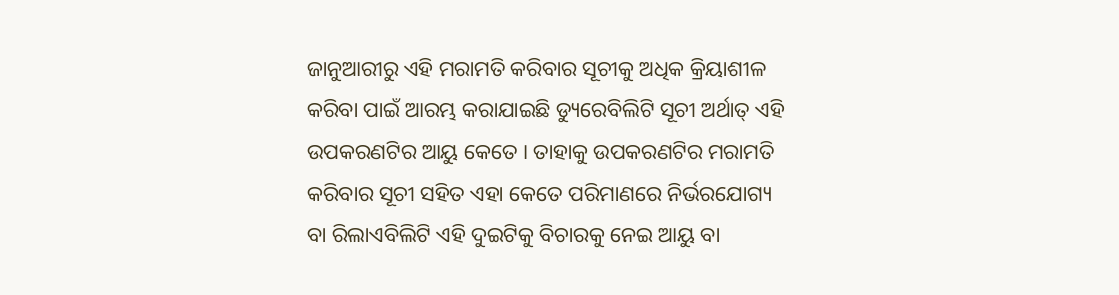ଜାନୁଆରୀରୁ ଏହି ମରାମତି କରିବାର ସୂଚୀକୁ ଅଧିକ କ୍ରିୟାଶୀଳ କରିବା ପାଇଁ ଆରମ୍ଭ କରାଯାଇଛି ଡ୍ୟୁରେବିଲିଟି ସୂଚୀ ଅର୍ଥାତ୍ ଏହି ଉପକରଣଟିର ଆୟୁ କେତେ । ତାହାକୁ ଉପକରଣଟିର ମରାମତି କରିବାର ସୂଚୀ ସହିତ ଏହା କେତେ ପରିମାଣରେ ନିର୍ଭରଯୋଗ୍ୟ ବା ରିଲାଏବିଲିଟି ଏହି ଦୁଇଟିକୁ ବିଚାରକୁ ନେଇ ଆୟୁ ବା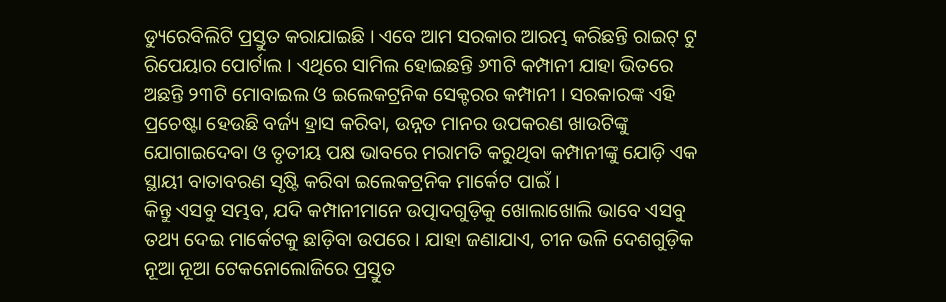ଡ୍ୟୁରେବିଲିଟି ପ୍ରସ୍ତୁତ କରାଯାଇଛି । ଏବେ ଆମ ସରକାର ଆରମ୍ଭ କରିଛନ୍ତି ରାଇଟ୍ ଟୁ ରିପେୟାର ପୋର୍ଟାଲ । ଏଥିରେ ସାମିଲ ହୋଇଛନ୍ତି ୬୩ଟି କମ୍ପାନୀ ଯାହା ଭିତରେ ଅଛନ୍ତି ୨୩ଟି ମୋବାଇଲ ଓ ଇଲେକଟ୍ରନିକ ସେକ୍ଟରର କମ୍ପାନୀ । ସରକାରଙ୍କ ଏହି ପ୍ରଚେଷ୍ଟା ହେଉଛି ବର୍ଜ୍ୟ ହ୍ରାସ କରିବା, ଉନ୍ନତ ମାନର ଉପକରଣ ଖାଉଟିଙ୍କୁ ଯୋଗାଇଦେବା ଓ ତୃତୀୟ ପକ୍ଷ ଭାବରେ ମରାମତି କରୁଥିବା କମ୍ପାନୀଙ୍କୁ ଯୋଡ଼ି ଏକ ସ୍ଥାୟୀ ବାତାବରଣ ସୃଷ୍ଟି କରିବା ଇଲେକଟ୍ରନିକ ମାର୍କେଟ ପାଇଁ ।
କିନ୍ତୁ ଏସବୁ ସମ୍ଭବ, ଯଦି କମ୍ପାନୀମାନେ ଉତ୍ପାଦଗୁଡ଼ିକୁ ଖୋଲାଖୋଲି ଭାବେ ଏସବୁ ତଥ୍ୟ ଦେଇ ମାର୍କେଟକୁ ଛାଡ଼ିବା ଉପରେ । ଯାହା ଜଣାଯାଏ, ଚୀନ ଭଳି ଦେଶଗୁଡ଼ିକ ନୂଆ ନୂଆ ଟେକନୋଲୋଜିରେ ପ୍ରସ୍ତୁତ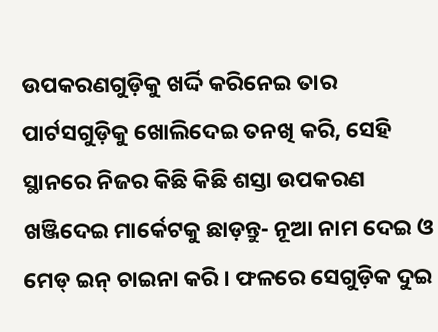ଉପକରଣଗୁଡ଼ିକୁ ଖର୍ଦ୍ଦି କରିନେଇ ତାର ପାର୍ଟସଗୁଡ଼ିକୁ ଖୋଲିଦେଇ ତନଖି କରି, ସେହି ସ୍ଥାନରେ ନିଜର କିଛି କିଛି ଶସ୍ତା ଉପକରଣ ଖଞ୍ଜିଦେଇ ମାର୍କେଟକୁ ଛାଡ଼ନ୍ତୁ- ନୂଆ ନାମ ଦେଇ ଓ ମେଡ୍ ଇନ୍ ଚାଇନା କରି । ଫଳରେ ସେଗୁଡ଼ିକ ଦୁଇ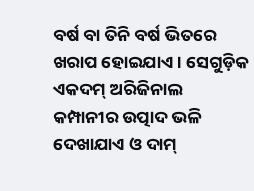ବର୍ଷ ବା ତିନି ବର୍ଷ ଭିତରେ ଖରାପ ହୋଇଯାଏ । ସେଗୁଡ଼ିକ ଏକଦମ୍ ଅରିଜିନାଲ କମ୍ପାନୀର ଉତ୍ପାଦ ଭଳି ଦେଖାଯାଏ ଓ ଦାମ୍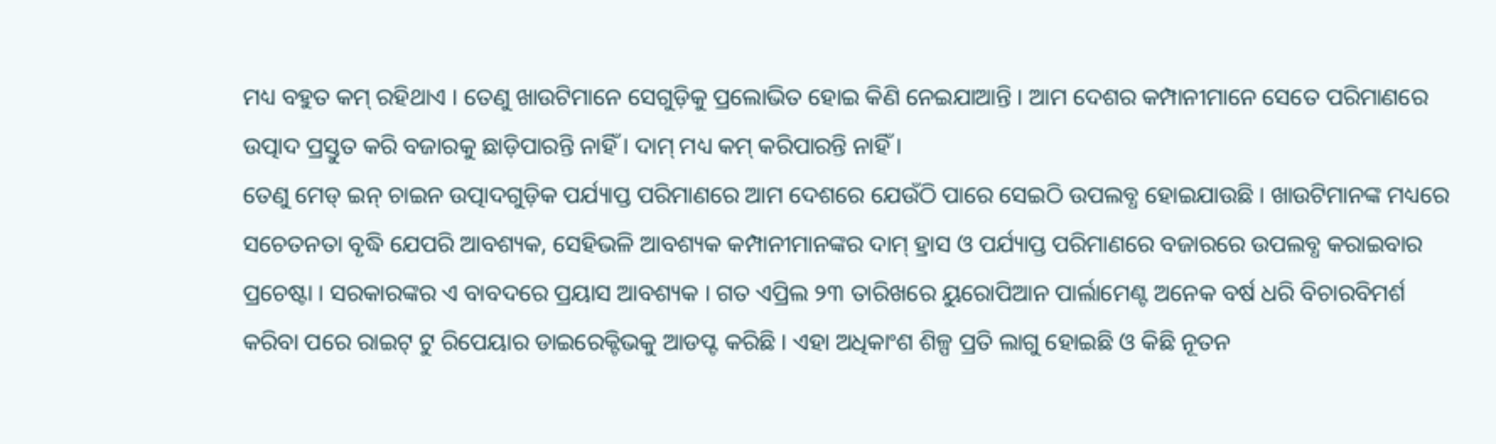ମଧ୍ୟ ବହୁତ କମ୍ ରହିଥାଏ । ତେଣୁ ଖାଉଟିମାନେ ସେଗୁଡ଼ିକୁ ପ୍ରଲୋଭିତ ହୋଇ କିଣି ନେଇଯାଆନ୍ତି । ଆମ ଦେଶର କମ୍ପାନୀମାନେ ସେତେ ପରିମାଣରେ ଉତ୍ପାଦ ପ୍ରସ୍ତୁତ କରି ବଜାରକୁ ଛାଡ଼ିପାରନ୍ତି ନାହିଁ । ଦାମ୍ ମଧ୍ୟ କମ୍ କରିପାରନ୍ତି ନାହିଁ ।
ତେଣୁ ମେଡ୍ ଇନ୍ ଚାଇନ ଉତ୍ପାଦଗୁଡ଼ିକ ପର୍ଯ୍ୟାପ୍ତ ପରିମାଣରେ ଆମ ଦେଶରେ ଯେଉଁଠି ପାରେ ସେଇଠି ଉପଲବ୍ଧ ହୋଇଯାଉଛି । ଖାଉଟିମାନଙ୍କ ମଧ୍ୟରେ ସଚେତନତା ବୃଦ୍ଧି ଯେପରି ଆବଶ୍ୟକ, ସେହିଭଳି ଆବଶ୍ୟକ କମ୍ପାନୀମାନଙ୍କର ଦାମ୍ ହ୍ରାସ ଓ ପର୍ଯ୍ୟାପ୍ତ ପରିମାଣରେ ବଜାରରେ ଉପଲବ୍ଧ କରାଇବାର ପ୍ରଚେଷ୍ଟା । ସରକାରଙ୍କର ଏ ବାବଦରେ ପ୍ରୟାସ ଆବଶ୍ୟକ । ଗତ ଏପ୍ରିଲ ୨୩ ତାରିଖରେ ୟୁରୋପିଆନ ପାର୍ଲାମେଣ୍ଟ ଅନେକ ବର୍ଷ ଧରି ବିଚାରବିମର୍ଶ କରିବା ପରେ ରାଇଟ୍ ଟୁ ରିପେୟାର ଡାଇରେକ୍ଟିଭକୁ ଆଡପ୍ଟ କରିଛି । ଏହା ଅଧିକାଂଶ ଶିଳ୍ପ ପ୍ରତି ଲାଗୁ ହୋଇଛି ଓ କିଛି ନୂତନ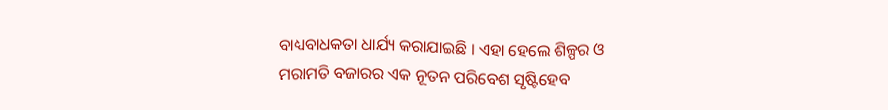ବାଧ୍ୟବାଧକତା ଧାର୍ଯ୍ୟ କରାଯାଇଛି । ଏହା ହେଲେ ଶିଳ୍ପର ଓ ମରାମତି ବଜାରର ଏକ ନୂତନ ପରିବେଶ ସୃଷ୍ଟିହେବ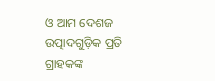ଓ ଆମ ଦେଶଜ ଉତ୍ପାଦଗୁଡ଼ିକ ପ୍ରତି ଗ୍ରାହକଙ୍କ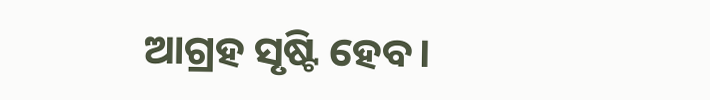ଆଗ୍ରହ ସୃଷ୍ଟି ହେବ।